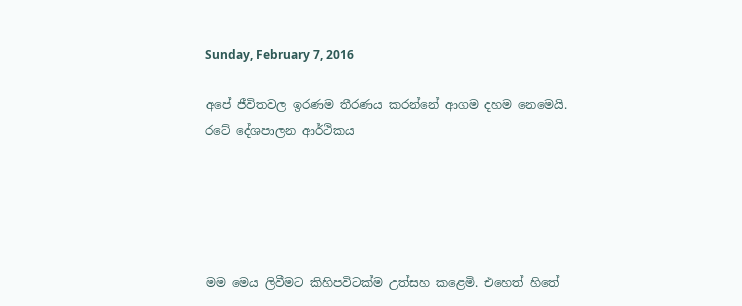Sunday, February 7, 2016

අපේ ජීවිතවල ඉරණම තීරණය කරන්නේ ආගම දහම නෙමෙයි. රටේ දේශපාලන ආර්ථිකය





මම මෙය ලිවීමට කිහිපවිටක්ම උත්සහ කළෙමි. එහෙත් හිතේ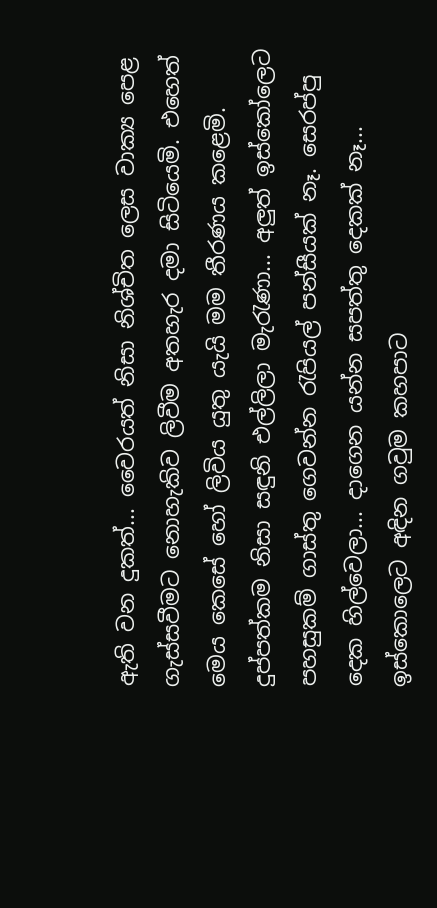ඇති වන දුකත්... වෛරයත් නිසා නිශ්චිත ලෙස වාක්‍ය පෙළ ගැස්සවීමට නොහැකිව ලිවීම අතහැර දමා සිටියෙමි. එහෙත් මෙය කෙසේ හෝ ලිවිය යුතු යැයි මම තීරණය කළෙමි.
දුප්පත්කම නිසා සඳුනි එල්ලිලා මැරැණා... අලුත් ඉස්කෝලෙට පහසුකම් ගාස්තු ගෙවන්න රැපියල් පන්සීයක් නෑ. සෙරප්පු දෙක හිල්වෙලා... දාගෙන යන්න සපත්තු දෙකක් නෑ... ඉස්කොලෙට අඳින ගවුම කහපාට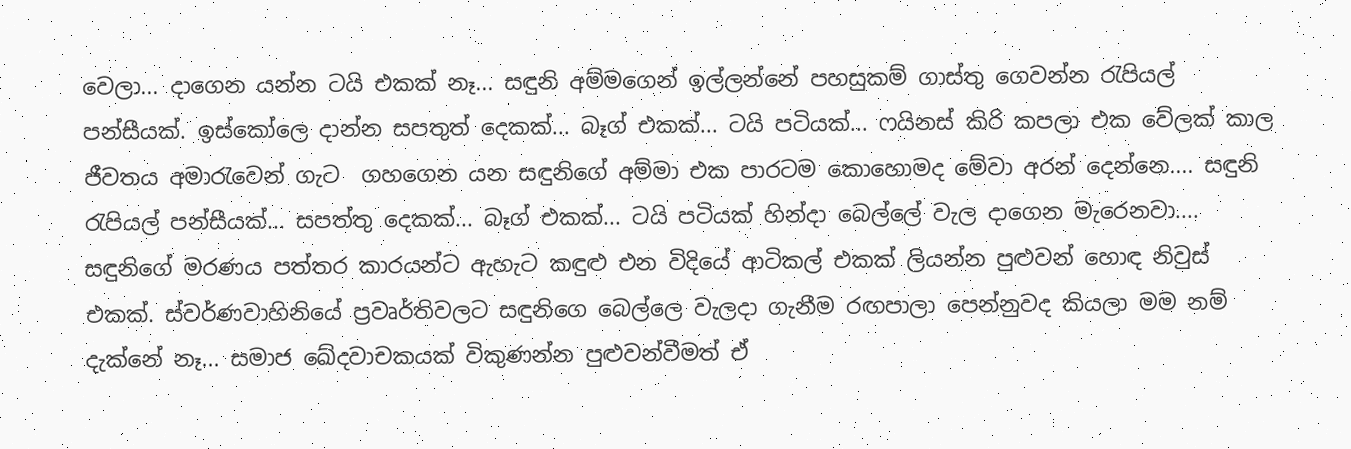වෙලා... දාගෙන යන්න ටයි එකක් නෑ... සඳුනි අම්මගෙන් ඉල්ලන්නේ පහසුකම් ගාස්තු ගෙවන්න රැපියල් පන්සීයක්. ඉස්කෝලෙ දාන්න සපතුත් දෙකක්... බෑග් එකක්... ටයි පටියක්... ෆයිනස් කිරි කපලා එක වේලක් කාල ජීවතය අමාරැවෙන් ගැට  ගහගෙන යන සඳුනිගේ අම්මා එක පාරටම කොහොමද මේවා අරන් දෙන්නෙ.... සඳුනි රැපියල් පන්සීයක්... සපත්තු දෙකක්... බෑග් එකක්... ටයි පටියක් හින්දා බෙල්ලේ වැල දාගෙන මැරෙනවා.... සඳුනිගේ මරණය පත්තර කාරයන්ට ඇහැට කඳුළු එන විදියේ ආටිකල් එකක් ලියන්න පුළුවන් හොඳ නිවුස් එකක්. ස්වර්ණවාහිනියේ ප්‍රවෘර්තිවලට සඳුනිගෙ බෙල්ලෙ වැලදා ගැනීම රඟපාලා පෙන්නුවද කියලා මම නම් දැක්නේ නෑ... සමාජ ‍ඛේදවාචකයක් විකුණන්න පුළුවන්වීමත් ඒ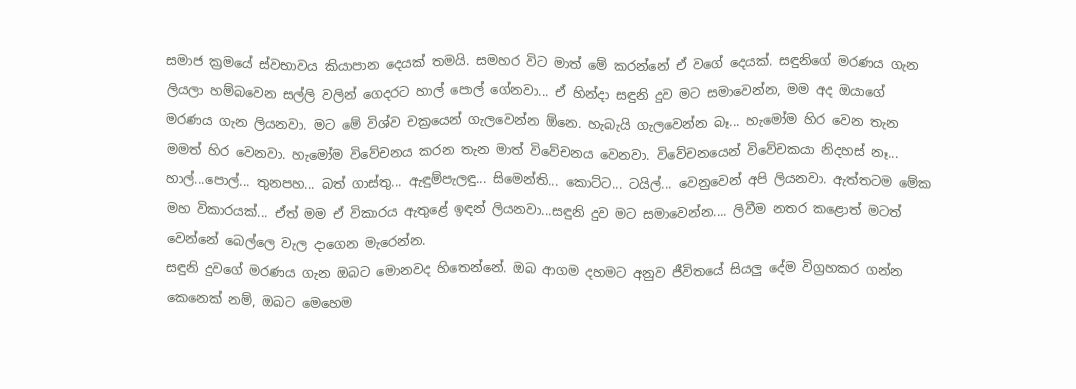සමාජ ක්‍රමයේ ස්වභාවය කියාපාන දෙයක් තමයි. සමහර විට මාත් මේ කරන්නේ ඒ වගේ දෙයක්. සඳුනිගේ මරණය ගැන ලියලා හම්බවෙන සල්ලි වලින් ගෙදරට හාල් පොල් ගේනවා... ඒ හින්දා සඳුනි දුව මට සමාවෙන්න, මම අද ඔයාගේ මරණය ගැන ලියනවා. මට මේ විශ්ව චක්‍රයෙන් ගැලවෙන්න ඕනෙ. හැබැයි ගැලවෙන්න බෑ... හැමෝම හිර වෙන තැන මමත් හිර වෙනවා. හැමෝම විවේචනය කරන තැන මාත් විවේචනය වෙනවා. විවේචනයෙන් විවේචකයා නිදහස් නෑ... හාල්...පොල්... තුනපහ... බත් ගාස්තු... ඇඳුම්පැලඳු... සිමෙන්ති... කොට්ට... ටයිල්... වෙනුවෙන් අපි ලියනවා. ඇත්තටම මේක මහ විකාරයක්... ඒත් මම ඒ විකාරය ඇතුළේ ඉඳන් ලියනවා...සඳුනි දුව මට සමාවෙන්න.... ලිවීම නතර කළොත් මටත් වෙන්නේ බෙල්ලෙ වැල දාගෙන මැරෙන්න.
සඳුනි දුවගේ මරණය ගැන ඔබට මොනවද හිතෙන්නේ. ඔබ ආගම දහමට අනුව ජීවිතයේ සියලු දේම විග්‍රහකර ගන්න කෙනෙක් නම්, ඔබට මෙහෙම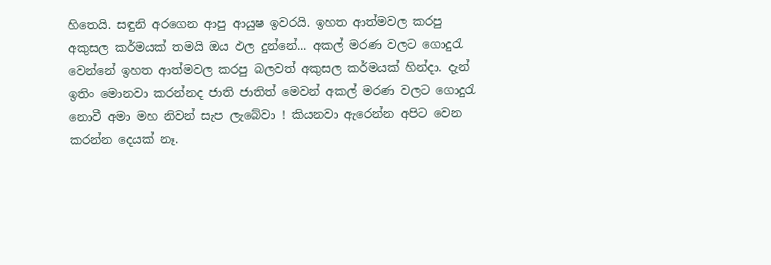හිතෙයි. සඳුනි අරගෙන ආපු ආයුෂ ඉවරයි. ඉහත ආත්මවල කරපු අකුසල කර්මයක් තමයි ඔය ඵල දුන්නේ... අකල් මරණ වලට ගොදුරැ වෙන්නේ ඉහත ආත්මවල කරපු බලවත් අකුසල කර්මයක් හින්දා. දැන් ඉතිං මොනවා කරන්නද ජාති ජාතිත් මෙවන් අකල් මරණ වලට ගොදුරැ නොවී අමා මහ නිවන් සැප ලැබේවා ! කියනවා ඇරෙන්න අපිට වෙන කරන්න දෙයක් නෑ.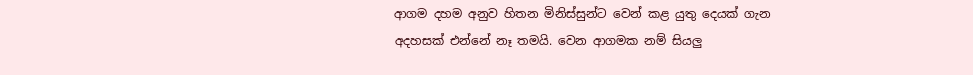ආගම දහම අනුව හිතන මිනිස්සුන්ට වෙන් කළ යුතු දෙයක් ගැන අදහසක් එන්නේ නෑ තමයි. වෙන ආගමක නම් සියලු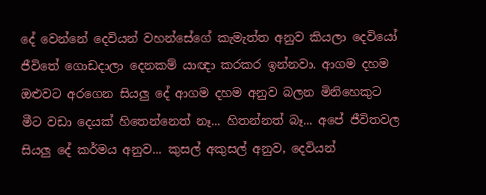දේ වෙන්නේ දෙවියන් වහන්සේගේ කැමැත්ත අනුව කියලා දෙවියෝ ජීවිතේ ගොඩදාලා දෙනකම් යාඥා කරකර ඉන්නවා. ආගම දහම ඔළුවට අරගෙන සියලු දේ ආගම දහම අනුව බලන මිනිහෙකුට මීට වඩා දෙයක් හිතෙන්නෙත් නෑ... හිතන්නත් බෑ... අපේ ජීවිතවල සියලු දේ කර්මය අනුව... කුසල් අකුසල් අනුව, දෙවියන්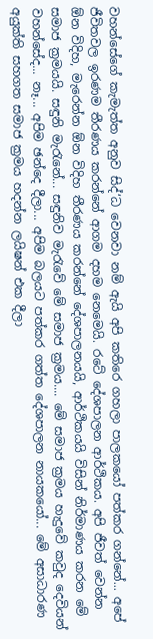වහන්සේගේ කැමැත්ත අනුව සිද්‘ධ වෙනවා නම් ඇයි අපි කතිරෙ ගහලා පාලකයෝ පත්කර ගන්නේ... අපේ ජීවිතවල ඉරණම තීරණය කරන්නේ ආගම දහම නෙමෙයි. රටේ දේශපාලන ආර්ථිකය. අපි ජීවත් වෙන්න ඕන විදිහ, මැරෙන්න ඕන විදිහ තීරණය කරන්නේ දේශපාලනයයි, ආර්ථිකයයි විසින් නිර්මාණය කරන මේ සමාජ ක්‍රමයයි. සඳුනි මැරැනේ... සඳුනිව මැරැවේ මේ සමාජ ක්‍රමය.... මේ සමාජ ක්‍රමය හැදුවේ කවුද දෙවියන් වහන්සේද... නෑ... අපිම ඡන්දෙ දීලා... අපිම බලයට පත්කර ගත්ත දේශපාලන නායකයෝ... මේ අසාධාරණ අයුක්ති සහගත සමාජ ක්‍රමය හදන්න ලයිෂන් එක දීලා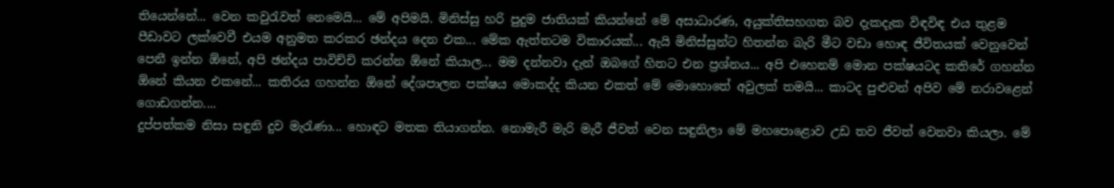තියෙන්නේ... වෙන කවුරැවත් නෙමෙයි... මේ අපිමයි. මිනිස්සු හරි පුදුම ජාතියක් කියන්නේ මේ අසාධාරණ, අයුක්තිසහගත බව දැකදැක විඳවිඳ එය තුළම පීඩාවට ලක්වෙවී එයම අනුමත කරකර ඡන්දය දෙන එක... මේක ඇත්තටම විකාරයක්... ඇයි මිනිස්සුන්ට හිතන්න බැරි මීට වඩා හොඳ ජීවිතයක් වෙනුවෙන් පෙනී ඉන්න ඕනේ, අපි ඡන්දය පාවිච්චි කරන්න ඕනේ කියාල... මම දන්නවා දැන් ඔබගේ හිතට එන ප්‍රශ්නය... අපි එහෙනම් මොන පක්ෂයටද කතිරේ ගහන්න ඕනේ කියන එකනේ... කතිරය ගහන්න ඕනේ දේශපාලන පක්ෂය මොකද්ද කියන එකත් මේ මොහොතේ අවුලක් තමයි... කාටද පුළුවන් අපිව මේ නරාවළෙන් ගොඩගන්න....
දුප්පත්කම නිසා සඳුනි දුව මැරැණා... හොඳට මතක තියාගන්න. නොමැරී මැරි මැරී ජීවත් වෙන සඳුනිලා මේ මහපොළොව උඩ තව ජීවත් වෙනවා කියලා. මේ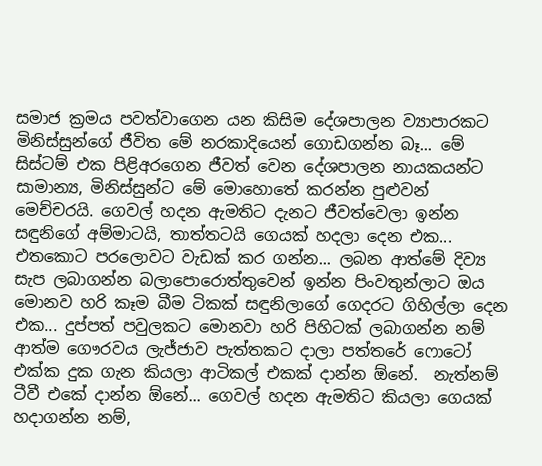සමාජ ක්‍රමය ‍පවත්වාගෙන යන කිසිම දේශපාලන ව්‍යාපාරකට මිනිස්සුන්ගේ ජීවිත මේ නරකාදියෙන් ගොඩගන්න බෑ... මේ සිස්ටම් එක පිළිඅරගෙන ජීවත් වෙන දේශපාලන නායකයන්ට සාමාන්‍ය, මිනිස්සුන්ට මේ මොහොතේ කරන්න පුළුවන් මෙච්චරයි. ගෙවල් හදන ඇමතිට දැනට ජීවත්වෙලා ඉන්න සඳුනිගේ අම්මාටයි, තාත්තටයි ගෙයක් හදලා දෙන එක... එතකොට පර‍ලොවට වැඩක් කර ගන්න... ලබන ආත්මේ දිව්‍ය සැප ලබාගන්න බලාපොරොත්තුවෙන් ඉන්න පිංවතුන්ලාට ඔය මොනව හරි කෑම බීම ටිකක් සඳුනිලාගේ ගෙදරට ගිහිල්ලා දෙන එක... දුප්පත් පවුලකට මොනවා හරි පිහිටක් ලබාගන්න නම් ආත්ම ගෞරවය ලැජ්ජාව පැත්තකට දාලා පත්තරේ ෆොටෝ එක්ක දුක ගැන කියලා ආටිකල් එකක් දාන්න ඕනේ.  නැත්නම් ටීවී එකේ දාන්න ඕනේ... ගෙවල් හදන ඇමතිට කියලා ගෙයක් හදාගන්න නම්,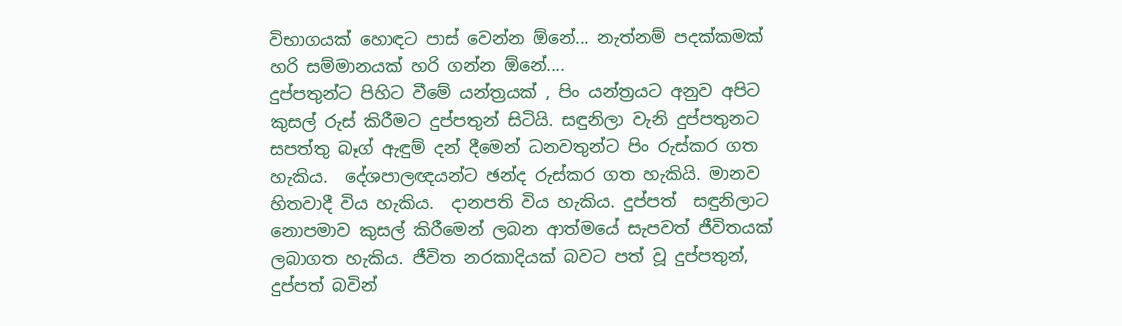විභාගයක් හොඳට පාස් වෙන්න ඕනේ... නැත්නම් පදක්කමක් හරි සම්මානයක් හරි ගන්න ඕනේ....
දුප්පතුන්ට පිහිට වීමේ යන්ත්‍රයක් , පිං යන්ත්‍රයට අනුව අපිට කුසල් රුස් කිරීමට දුප්පතුන් සිටියි. සඳුනිලා වැනි දුප්පතුනට සපත්තු බෑග් ඇඳුම් දන් දීමෙන් ධනවතුන්ට පිං රුස්කර ගත හැකිය.  දේශපාලඥයන්ට ඡන්ද රුස්කර ගත හැකියි. මානව හිතවාදී විය හැකිය.  දානපති විය හැකිය. දුප්පත්  සඳුනිලාට නොපමාව කුසල් කිරීමෙන් ලබන ආත්මයේ සැපවත් ජීවිතයක් ලබාගත හැකිය. ජීවිත නරකාදියක් බවට පත් වූ දුප්පතුන්, දුප්පත් බවින්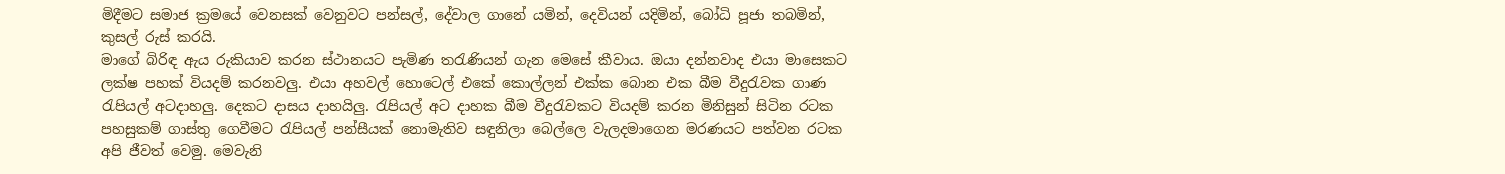මිදීමට සමාජ ක්‍රමයේ වෙනසක් වෙනුවට පන්සල්, දේවාල ගානේ යමින්, දෙවියන් යදිමින්, බෝධි පූජා තබමින්, කුසල් රුස් කරයි.
මාගේ බිරිඳ ඇය රුකියාව කරන ස්ථානයට පැමිණ තරැණියන් ගැන මෙසේ කීවාය. ඔයා දන්නවාද එයා මාසෙකට ලක්ෂ පහක් වියදම් කරනවලු. එයා අහවල් හොටෙල් එකේ කොල්ලන් එක්ක බොන එක බීම වීදුරැවක ගාණ රැපියල් අටදාහලු. දෙකට දාසය දාහයිලු. රැපියල් අට දාහක බීම වීදුරැවකට වියදම් කරන මිනිසුන් සිටින රටක පහසුකම් ගාස්තු ගෙවීමට රැපියල් පන්සීයක් නොමැතිව සඳුනිලා බෙල්ලෙ වැලදමාගෙන මරණයට පත්වන රටක අපි ජීවත් වෙමු. මෙවැනි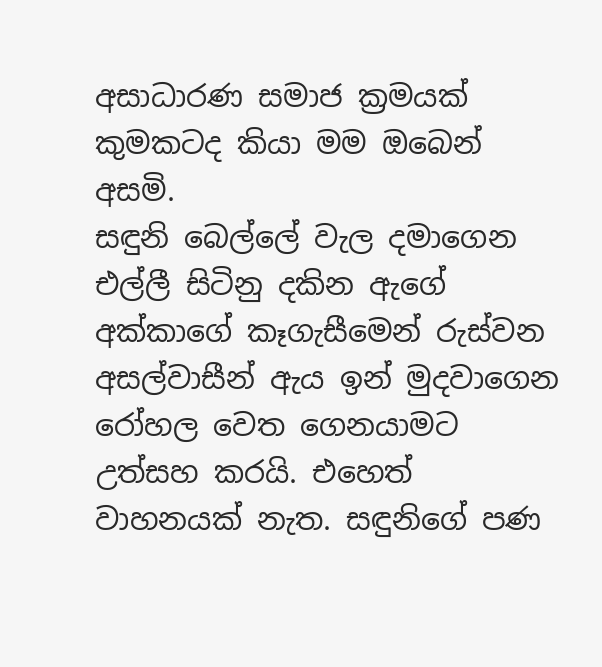අසාධාරණ සමාජ ක්‍රමයක් කුමකටද කියා මම ඔබෙන් අසමි.
සඳුනි බෙල්ලේ වැල දමාගෙන එල්ලී සිටිනු දකින ඇගේ අක්කාගේ කෑගැසීමෙන් රුස්වන අසල්වාසීන් ඇය ඉන් මුදවාගෙන රෝහල වෙත ගෙනයාමට උත්සහ කරයි. එහෙත් වාහනයක් නැත. සඳුනිගේ පණ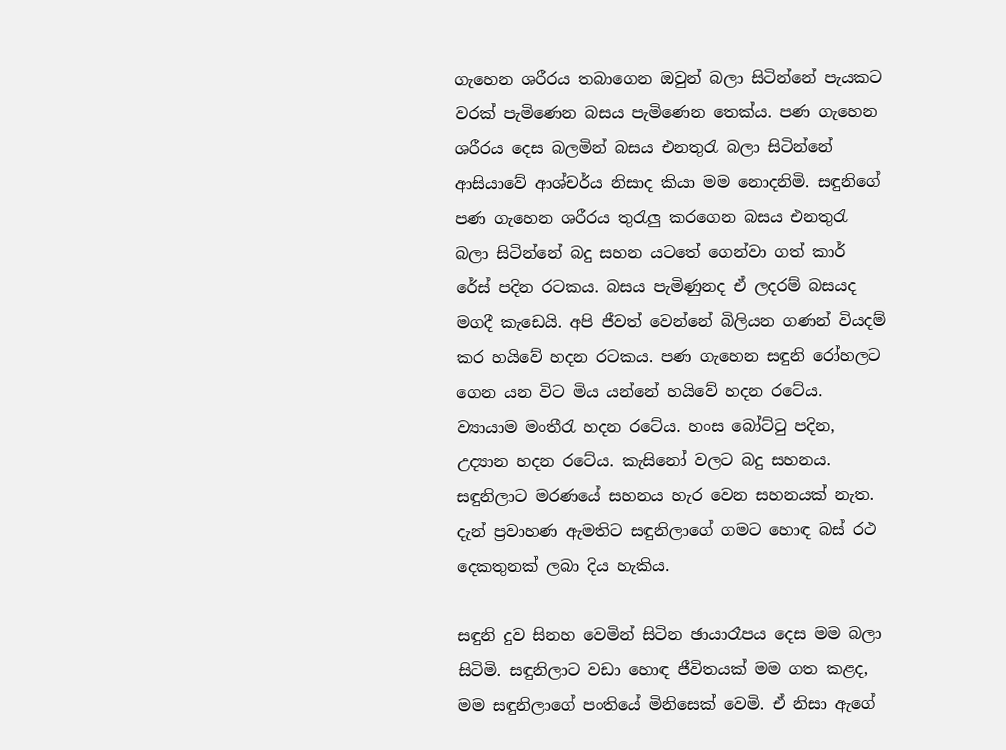ගැහෙන ශරීරය තබාගෙන ඔවුන් බලා සිටින්නේ පැයකට වරක් පැමිණෙන බසය පැමිණෙන තෙක්ය. පණ ගැහෙන ශරීරය දෙස බලමින් බසය එනතුරැ බලා සිටින්නේ ආසියාවේ ආශ්චර්ය නිසාද කියා මම නොදනිමි. සඳුනිගේ පණ ගැහෙන ශරීරය තුරැලු කරගෙන බසය එනතුරැ බලා සිටින්නේ බදු සහන යටතේ ගෙන්වා ගත් කාර් රේස් පදින රටකය. බසය පැමිණුනද ඒ ලදරම් බසයද මගදී කැඩෙයි. අපි ජීවත් වෙන්නේ බිලියන ගණන් වියදම් කර හයිවේ හදන රටකය. පණ ගැහෙන සඳුනි රෝහලට ගෙන යන විට මිය යන්නේ හයිවේ හදන රටේය. ව්‍යායාම මංතීරැ හදන රටේය. හංස බෝට්ටු පදින, උද්‍යාන හදන රටේය. කැසිනෝ වලට බදු සහනය. සඳුනිලාට මරණයේ සහනය හැර වෙන සහනයක් නැත. දැන් ප්‍රවාහණ ඇමතිට සඳුනිලාගේ ගමට හොඳ බස් රථ දෙකතුනක් ලබා දිය හැකිය.

සඳුනි දුව සිනහ වෙමින් සිටින ඡායාරෑපය දෙස මම බලා සිටිමි. සඳුනිලාට වඩා හොඳ ජීවිතයක් මම ගත කළද, මම සඳුනිලාගේ පංතියේ මිනිසෙක් වෙමි. ඒ නිසා ඇගේ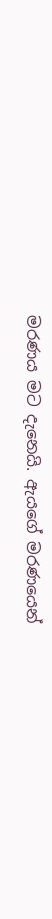මරණය මට දැනෙයි. ඇයගේ මරණයෙන්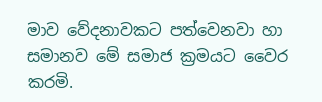මාව වේදනාවකට පත්වෙනවා හා සමානව මේ සමාජ ක්‍රමයට වෛර කරමි.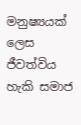මනුෂ්‍යයක් ලෙස ජීවත්විය හැකි සමාජ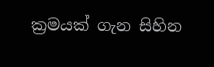ක්‍රමයක් ගැන සිහින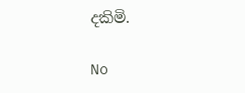දකිමි.

No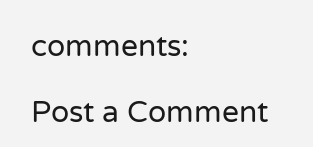comments:

Post a Comment